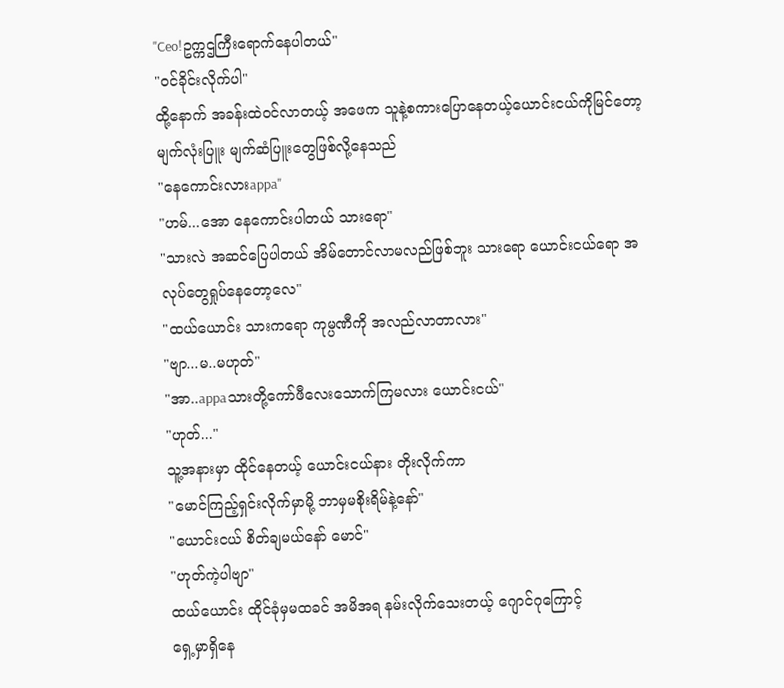"Ceo!ဥက္ကဌကြီးရောက်နေပါတယ်"
"၀င်ခိုင်းလိုက်ပါ"
ထို့နောက် အခန်းထဲ၀င်လာတယ့် အဖေက သူနဲ့စကားပြောနေတယ့်ယောင်းငယ်ကိုမြင်တော့ မျက်လုံးပြူး မျက်ဆံပြူးတွေဖြစ်လို့နေသည်
"နေကောင်းလားappa"
"ဟမ်...အော နေကောင်းပါတယ် သားရော"
"သားလဲ အဆင်ပြေပါတယ် အိမ်တောင်လာမလည်ဖြစ်ဘူး သားရော ယောင်းငယ်ရော အလုပ်တွေရှုပ်နေတော့လေ"
"ထယ်ယောင်း သားကရော ကုမ္ပဏီကို အလည်လာတာလား"
"ဗျာ...မ..မဟုတ်"
"အာ..appaသားတို့ကော်ဖီလေးသောက်ကြမလား ယောင်းငယ်"
"ဟုတ်..."
သူ့အနားမှာ ထိုင်နေတယ့် ယောင်းငယ်နား တိုးလိုက်ကာ
"မောင်ကြည့်ရှင်းလိုက်မှာမို့ ဘာမှမစိုးရိမ်နဲ့နော်"
"ယောင်းငယ် စိတ်ချမယ်နော် မောင်"
"ဟုတ်ကဲ့ပါဗျာ"
ထယ်ယောင်း ထိုင်ခုံမှမထခင် အမိအရ နမ်းလိုက်သေးတယ့် ဂျောင်ဂုကြောင့်
ရှေ့မှာရှိနေ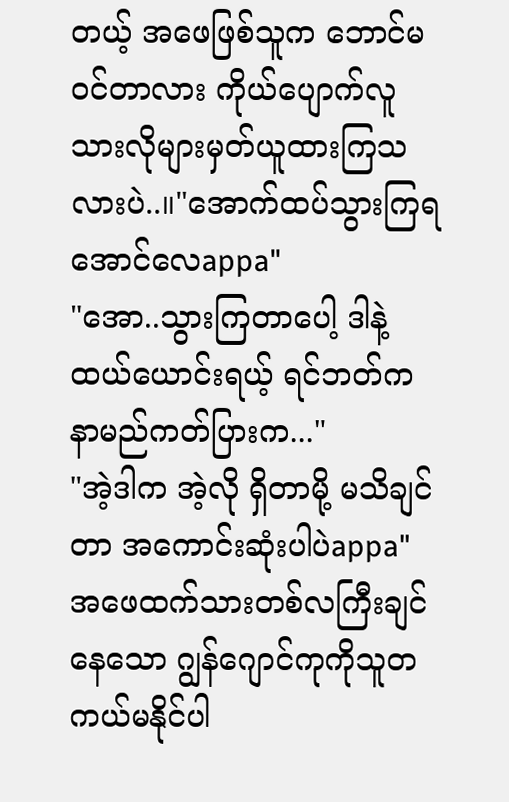တယ့် အဖေဖြစ်သူက ဘောင်မ၀င်တာလား ကိုယ်ပျောက်လူသားလိုများမှတ်ယူထားကြသလားပဲ..။"အောက်ထပ်သွားကြရအောင်လေappa"
"အော..သွားကြတာပေါ့ ဒါနဲ့ ထယ်ယောင်းရယ့် ရင်ဘတ်က နာမည်ကတ်ပြားက..."
"အဲ့ဒါက အဲ့လို ရှိတာမို့ မသိချင်တာ အကောင်းဆုံးပါပဲappa"
အဖေထက်သားတစ်လကြီးချင်နေသော ဂျွန်ဂျောင်ကုကိုသူတကယ်မနိုင်ပါ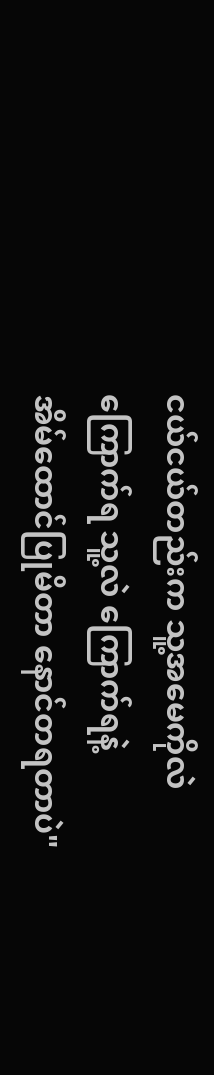ငယ်ငယ်တည်းက သူ့အမေကိုလဲ ကြောက်ရ သူ့လဲ ကြောက်ရနဲ့
အိမ်ထောင်ပြုမိတာ နောင်တရတာပဲ"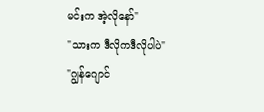မင်းက အဲ့လိုနော်"
"သားက ဒီလိုကဒီလိုပါပဲ"
"ဂျွန်ဂျောင်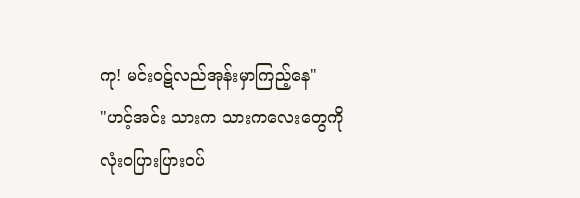ကု! မင်းဝဋ်လည်အုန်းမှာကြည့်နေ"
"ဟင့်အင်း သားက သားကလေးတွေကို လုံး၀ပြားပြား၀ပ်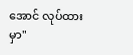အောင် လုပ်ထားမှာ"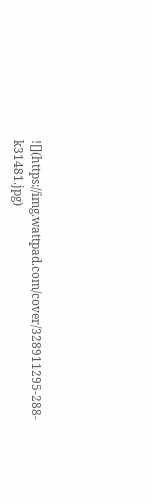![](https://img.wattpad.com/cover/328911295-288-k31481.jpg)